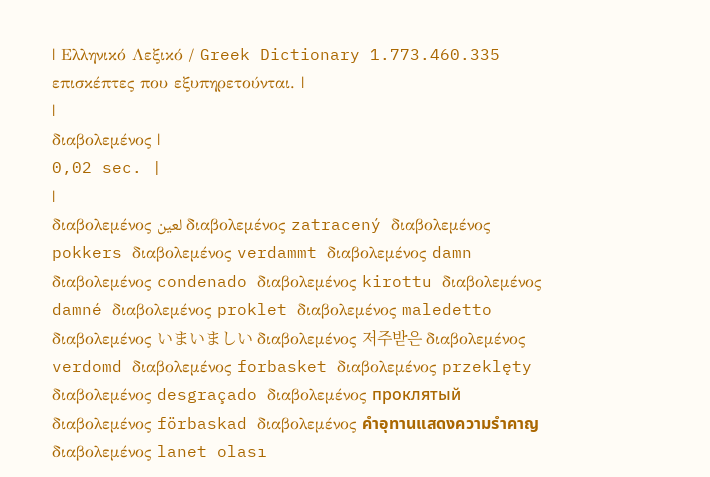| Ελληνικό Λεξικό / Greek Dictionary 1.773.460.335 επισκέπτες που εξυπηρετούνται. |
|
διαβολεμένος |
0,02 sec. |
|
διαβολεμένος لعين διαβολεμένος zatracený διαβολεμένος pokkers διαβολεμένος verdammt διαβολεμένος damn διαβολεμένος condenado διαβολεμένος kirottu διαβολεμένος damné διαβολεμένος proklet διαβολεμένος maledetto διαβολεμένος いまいましい διαβολεμένος 저주받은 διαβολεμένος verdomd διαβολεμένος forbasket διαβολεμένος przeklęty διαβολεμένος desgraçado διαβολεμένος проклятый διαβολεμένος förbaskad διαβολεμένος คำอุทานแสดงความรำคาญ διαβολεμένος lanet olası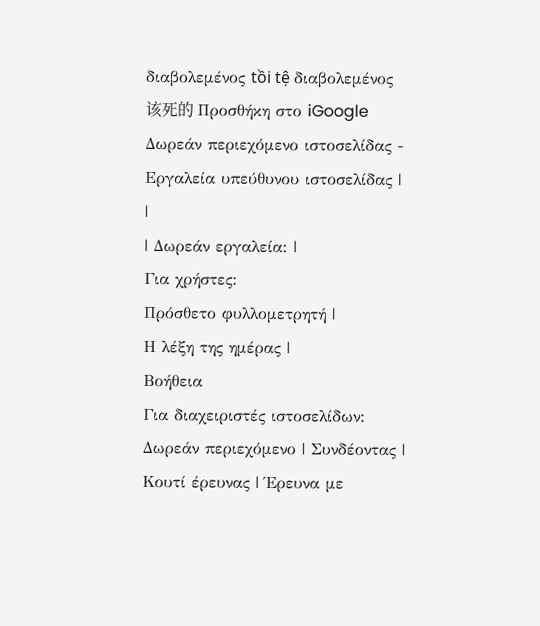διαβολεμένος tồi tệ διαβολεμένος 该死的 Προσθήκη στο iGoogle Δωρεάν περιεχόμενο ιστοσελίδας - Εργαλεία υπεύθυνου ιστοσελίδας |
|
| Δωρεάν εργαλεία: |
Για χρήστες:
Πρόσθετο φυλλομετρητή |
Η λέξη της ημέρας |
Βοήθεια
Για διαχειριστές ιστοσελίδων: Δωρεάν περιεχόμενο | Συνδέοντας | Κουτί έρευνας | Έρευνα με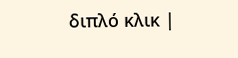διπλό κλικ |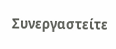Συνεργαστείτε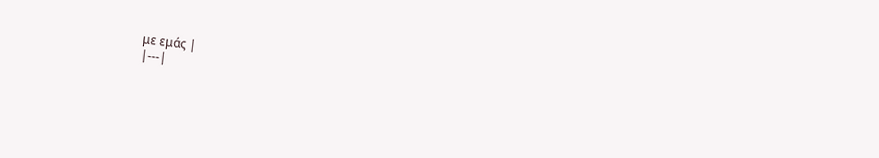με εμάς |
|---|